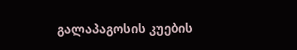გალაპაგოსის კუების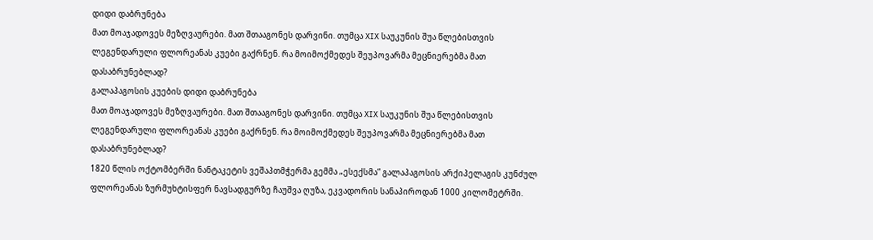დიდი დაბრუნება
მათ მოაჯადოვეს მეზღვაურები. მათ შთააგონეს დარვინი. თუმცა XIX საუკუნის შუა წლებისთვის ლეგენდარული ფლორეანას კუები გაქრნენ. რა მოიმოქმედეს შეუპოვარმა მეცნიერებმა მათ დასაბრუნებლად?
გალაპაგოსის კუების დიდი დაბრუნება
მათ მოაჯადოვეს მეზღვაურები. მათ შთააგონეს დარვინი. თუმცა XIX საუკუნის შუა წლებისთვის ლეგენდარული ფლორეანას კუები გაქრნენ. რა მოიმოქმედეს შეუპოვარმა მეცნიერებმა მათ დასაბრუნებლად?
1820 წლის ოქტომბერში ნანტაკეტის ვეშაპთმჭერმა გემმა „ესექსმა“ გალაპაგოსის არქიპელაგის კუნძულ ფლორეანას ზურმუხტისფერ ნავსადგურზე ჩაუშვა ღუზა, ეკვადორის სანაპიროდან 1000 კილომეტრში.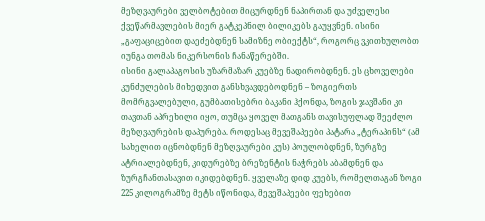მეზღვაურები ველბოტებით მიცურდნენ ნაპირთან და უძველესი ქვეწარმავლების მიერ გატკეპნილ ბილიკებს გაუყვნენ. ისინი „გაფაციცებით დაეძებდნენ სამიზნე ობიექტს“, როგორც ვკითხულობთ იუნგა თომას ნიკერსონის ჩანაწერებში.
ისინი გალაპაგოსის უზარმაზარ კუებზე ნადირობდნენ. ეს ცხოველები კუნძულების მიხედვით განსხვავდებოდნენ – ზოგიერთს მომრგვალებული, გუმბათისებრი ბაკანი ჰქონდა, ზოგის ჯავშანი კი თავთან აპრეხილი იყო, თუმცა ყოველ მათგანს თავისუფლად შეეძლო მეზღვაურების დაპურება. როდესაც მევეშაპეები პატარა „ტერაპინს“ (ამ სახელით იცნობდნენ მეზღვაურები კუს) პოულობდნენ, ზურგზე ატრიალებდნენ, კიდურებზე ბრეზენტის ნაჭრებს აბამდნენ და ზურგჩანთასავით იკიდებდნენ. ყველაზე დიდ კუებს, რომელთაგან ზოგი 225 კილოგრამზე მეტს იწონიდა, მევეშაპეები ფეხებით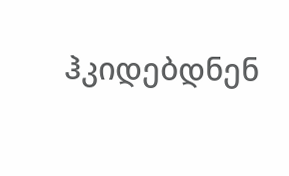ჰკიდებდნენ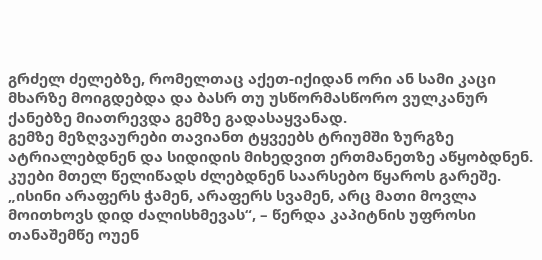გრძელ ძელებზე, რომელთაც აქეთ-იქიდან ორი ან სამი კაცი მხარზე მოიგდებდა და ბასრ თუ უსწორმასწორო ვულკანურ ქანებზე მიათრევდა გემზე გადასაყვანად.
გემზე მეზღვაურები თავიანთ ტყვეებს ტრიუმში ზურგზე ატრიალებდნენ და სიდიდის მიხედვით ერთმანეთზე აწყობდნენ. კუები მთელ წელიწადს ძლებდნენ საარსებო წყაროს გარეშე. „ისინი არაფერს ჭამენ, არაფერს სვამენ, არც მათი მოვლა მოითხოვს დიდ ძალისხმევას“, – წერდა კაპიტნის უფროსი თანაშემწე ოუენ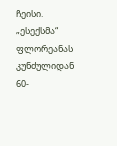ჩეისი. „ესექსმა“ ფლორეანას კუნძულიდან 60-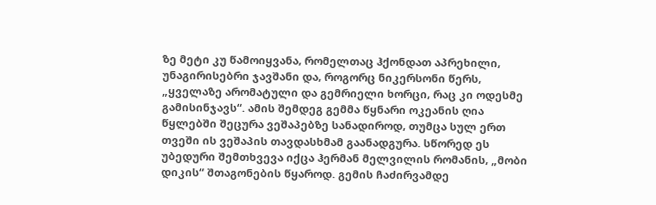ზე მეტი კუ წამოიყვანა, რომელთაც ჰქონდათ აპრეხილი, უნაგირისებრი ჯავშანი და, როგორც ნიკერსონი წერს, „ყველაზე არომატული და გემრიელი ხორცი, რაც კი ოდესმე გამისინჯავს“. ამის შემდეგ გემმა წყნარი ოკეანის ღია წყლებში შეცურა ვეშაპებზე სანადიროდ, თუმცა სულ ერთ თვეში ის ვეშაპის თავდასხმამ გაანადგურა. სწორედ ეს უბედური შემთხვევა იქცა ჰერმან მელვილის რომანის, „მობი დიკის“ შთაგონების წყაროდ. გემის ჩაძირვამდე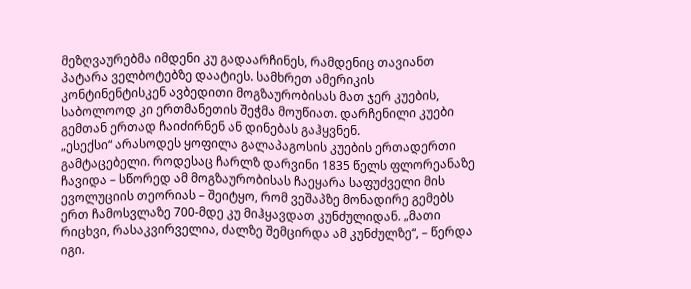მეზღვაურებმა იმდენი კუ გადაარჩინეს, რამდენიც თავიანთ პატარა ველბოტებზე დაატიეს. სამხრეთ ამერიკის კონტინენტისკენ ავბედითი მოგზაურობისას მათ ჯერ კუების, საბოლოოდ კი ერთმანეთის შეჭმა მოუწიათ. დარჩენილი კუები გემთან ერთად ჩაიძირნენ ან დინებას გაჰყვნენ.
„ესექსი“ არასოდეს ყოფილა გალაპაგოსის კუების ერთადერთი გამტაცებელი. როდესაც ჩარლზ დარვინი 1835 წელს ფლორეანაზე ჩავიდა – სწორედ ამ მოგზაურობისას ჩაეყარა საფუძველი მის ევოლუციის თეორიას – შეიტყო, რომ ვეშაპზე მონადირე გემებს ერთ ჩამოსვლაზე 700-მდე კუ მიჰყავდათ კუნძულიდან. „მათი რიცხვი, რასაკვირველია, ძალზე შემცირდა ამ კუნძულზე“, – წერდა იგი.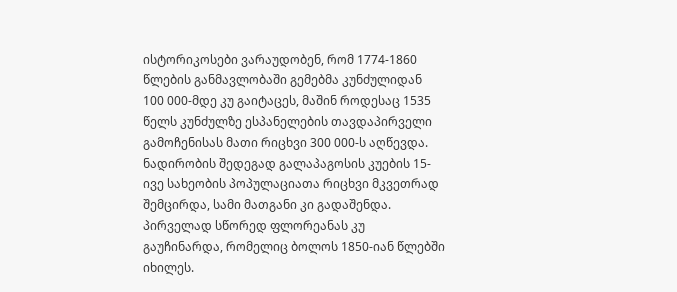ისტორიკოსები ვარაუდობენ, რომ 1774-1860 წლების განმავლობაში გემებმა კუნძულიდან 100 000-მდე კუ გაიტაცეს, მაშინ როდესაც 1535 წელს კუნძულზე ესპანელების თავდაპირველი გამოჩენისას მათი რიცხვი 300 000-ს აღწევდა. ნადირობის შედეგად გალაპაგოსის კუების 15-ივე სახეობის პოპულაციათა რიცხვი მკვეთრად შემცირდა, სამი მათგანი კი გადაშენდა. პირველად სწორედ ფლორეანას კუ გაუჩინარდა, რომელიც ბოლოს 1850-იან წლებში იხილეს.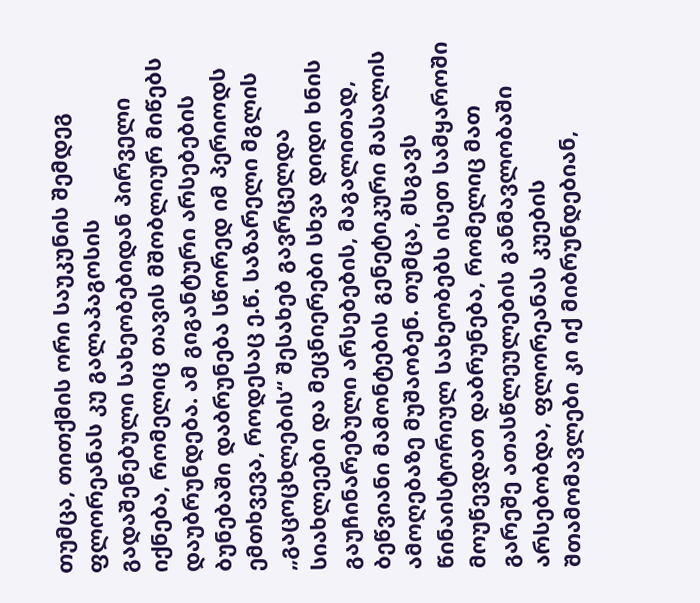თუმცა, თითქმის ორი საუკუნის შემდეგ ფლორეანას კუ გალაპაგოსის გადაშენებული სახეობებიდან პირველი იქნება, რომელიც თავის მშობლიურ მიწებს დაუბრუნდება. ამ გიგანტური არსებების ბუნებაში დაბრუნება სწორედ იმ პერიოდს ემთხვევა, როდესაც ე.წ. საზარელი მგლის „გაცოცხლების“ შესახებ გავრცელდა სიახლეები და მეცნიერები სხვა დიდი ხნის გაუჩინარებული არსებების, მაგალითად, ბეწვიანი მამონტების გენეტიკური მასალის ამოღებაზე მუშაობენ. თუმცა, მსგავს წინაისტორიულ სახეობებს ისეთ სამყაროში მოუწევდათ დაბრუნება, რომელიც მათ გარეშე ათასწლეულების განმავლობაში არსებობდა, ფლორეანას კუების შთამომავლები კი იქ მიბრუნდებიან,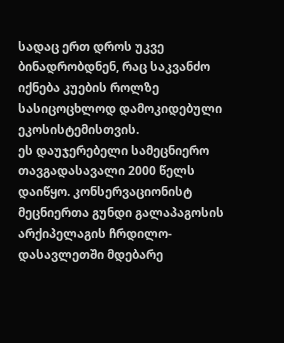სადაც ერთ დროს უკვე ბინადრობდნენ, რაც საკვანძო იქნება კუების როლზე სასიცოცხლოდ დამოკიდებული ეკოსისტემისთვის.
ეს დაუჯერებელი სამეცნიერო თავგადასავალი 2000 წელს დაიწყო. კონსერვაციონისტ მეცნიერთა გუნდი გალაპაგოსის არქიპელაგის ჩრდილო-დასავლეთში მდებარე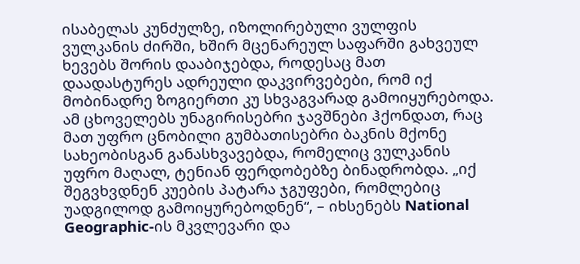ისაბელას კუნძულზე, იზოლირებული ვულფის ვულკანის ძირში, ხშირ მცენარეულ საფარში გახვეულ ხევებს შორის დააბიჯებდა, როდესაც მათ დაადასტურეს ადრეული დაკვირვებები, რომ იქ მობინადრე ზოგიერთი კუ სხვაგვარად გამოიყურებოდა. ამ ცხოველებს უნაგირისებრი ჯავშნები ჰქონდათ, რაც მათ უფრო ცნობილი გუმბათისებრი ბაკნის მქონე სახეობისგან განასხვავებდა, რომელიც ვულკანის უფრო მაღალ, ტენიან ფერდობებზე ბინადრობდა. „იქ შეგვხვდნენ კუების პატარა ჯგუფები, რომლებიც უადგილოდ გამოიყურებოდნენ“, – იხსენებს National Geographic-ის მკვლევარი და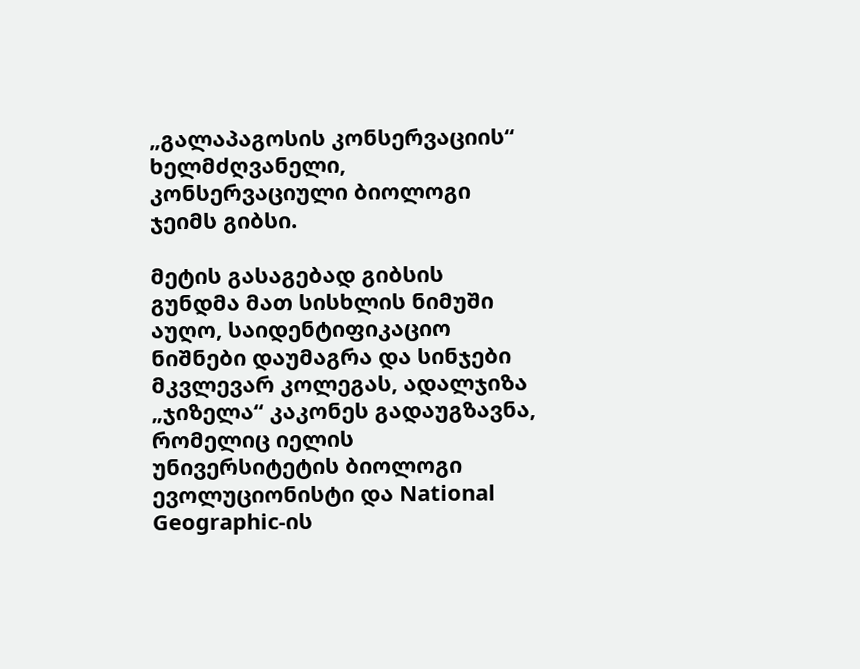„გალაპაგოსის კონსერვაციის“ ხელმძღვანელი, კონსერვაციული ბიოლოგი ჯეიმს გიბსი.

მეტის გასაგებად გიბსის გუნდმა მათ სისხლის ნიმუში აუღო, საიდენტიფიკაციო ნიშნები დაუმაგრა და სინჯები მკვლევარ კოლეგას, ადალჯიზა „ჯიზელა“ კაკონეს გადაუგზავნა, რომელიც იელის უნივერსიტეტის ბიოლოგი ევოლუციონისტი და National Geographic-ის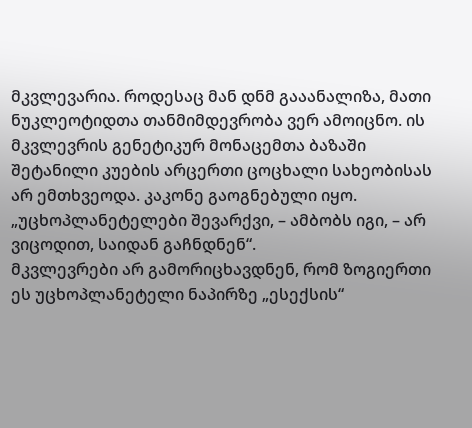მკვლევარია. როდესაც მან დნმ გააანალიზა, მათი ნუკლეოტიდთა თანმიმდევრობა ვერ ამოიცნო. ის მკვლევრის გენეტიკურ მონაცემთა ბაზაში შეტანილი კუების არცერთი ცოცხალი სახეობისას არ ემთხვეოდა. კაკონე გაოგნებული იყო. „უცხოპლანეტელები შევარქვი, – ამბობს იგი, – არ ვიცოდით, საიდან გაჩნდნენ“.
მკვლევრები არ გამორიცხავდნენ, რომ ზოგიერთი ეს უცხოპლანეტელი ნაპირზე „ესექსის“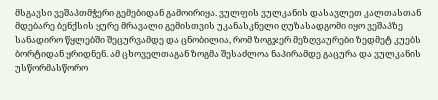მსგავსი ვეშაპთმჭერი გემებიდან გამოირიყა. ვულფის ვულკანის დასავლეთ კალთასთან მდებარე ბენქსის ყურე მრავალი გემისთვის უკანასკნელი ღუზასადგომი იყო ვეშაპზე სანადირო წყლებში შეცურვამდე და ცნობილია, რომ ზოგჯერ მეზღვაურები ზედმეტ კუებს ბორტიდან ყრიდნენ. ამ ცხოველთაგან ზოგმა შესაძლოა ნაპირამდე გაცურა და ვულკანის უსწორმასწორო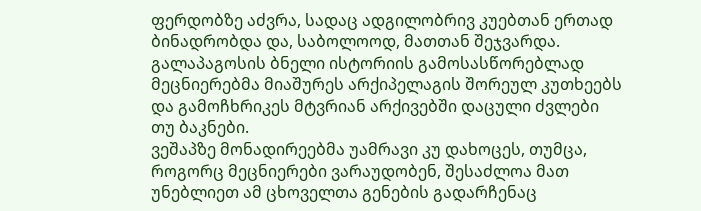ფერდობზე აძვრა, სადაც ადგილობრივ კუებთან ერთად ბინადრობდა და, საბოლოოდ, მათთან შეჯვარდა.
გალაპაგოსის ბნელი ისტორიის გამოსასწორებლად მეცნიერებმა მიაშურეს არქიპელაგის შორეულ კუთხეებს და გამოჩხრიკეს მტვრიან არქივებში დაცული ძვლები თუ ბაკნები.
ვეშაპზე მონადირეებმა უამრავი კუ დახოცეს, თუმცა, როგორც მეცნიერები ვარაუდობენ, შესაძლოა მათ უნებლიეთ ამ ცხოველთა გენების გადარჩენაც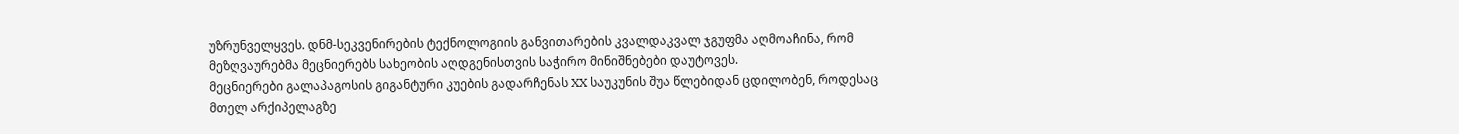უზრუნველყვეს. დნმ-სეკვენირების ტექნოლოგიის განვითარების კვალდაკვალ ჯგუფმა აღმოაჩინა, რომ მეზღვაურებმა მეცნიერებს სახეობის აღდგენისთვის საჭირო მინიშნებები დაუტოვეს.
მეცნიერები გალაპაგოსის გიგანტური კუების გადარჩენას XX საუკუნის შუა წლებიდან ცდილობენ, როდესაც მთელ არქიპელაგზე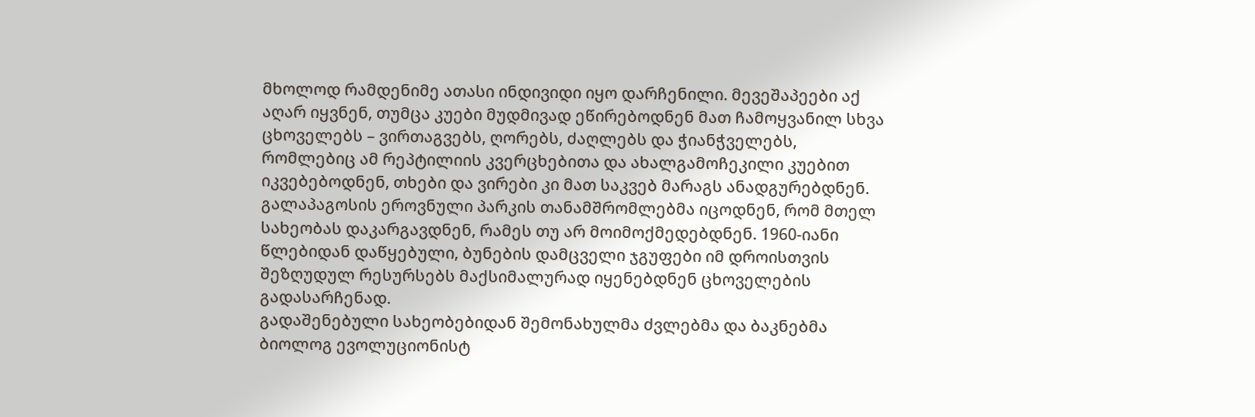მხოლოდ რამდენიმე ათასი ინდივიდი იყო დარჩენილი. მევეშაპეები აქ აღარ იყვნენ, თუმცა კუები მუდმივად ეწირებოდნენ მათ ჩამოყვანილ სხვა ცხოველებს – ვირთაგვებს, ღორებს, ძაღლებს და ჭიანჭველებს, რომლებიც ამ რეპტილიის კვერცხებითა და ახალგამოჩეკილი კუებით იკვებებოდნენ, თხები და ვირები კი მათ საკვებ მარაგს ანადგურებდნენ. გალაპაგოსის ეროვნული პარკის თანამშრომლებმა იცოდნენ, რომ მთელ სახეობას დაკარგავდნენ, რამეს თუ არ მოიმოქმედებდნენ. 1960-იანი წლებიდან დაწყებული, ბუნების დამცველი ჯგუფები იმ დროისთვის შეზღუდულ რესურსებს მაქსიმალურად იყენებდნენ ცხოველების გადასარჩენად.
გადაშენებული სახეობებიდან შემონახულმა ძვლებმა და ბაკნებმა ბიოლოგ ევოლუციონისტ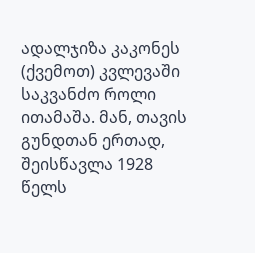ადალჯიზა კაკონეს (ქვემოთ) კვლევაში საკვანძო როლი ითამაშა. მან, თავის გუნდთან ერთად, შეისწავლა 1928 წელს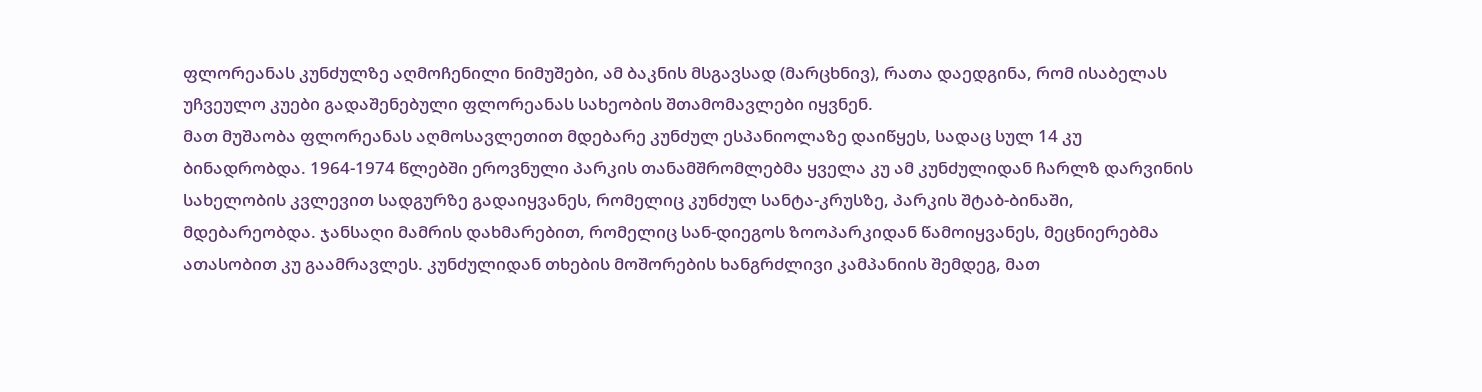ფლორეანას კუნძულზე აღმოჩენილი ნიმუშები, ამ ბაკნის მსგავსად (მარცხნივ), რათა დაედგინა, რომ ისაბელას უჩვეულო კუები გადაშენებული ფლორეანას სახეობის შთამომავლები იყვნენ.
მათ მუშაობა ფლორეანას აღმოსავლეთით მდებარე კუნძულ ესპანიოლაზე დაიწყეს, სადაც სულ 14 კუ ბინადრობდა. 1964-1974 წლებში ეროვნული პარკის თანამშრომლებმა ყველა კუ ამ კუნძულიდან ჩარლზ დარვინის სახელობის კვლევით სადგურზე გადაიყვანეს, რომელიც კუნძულ სანტა-კრუსზე, პარკის შტაბ-ბინაში, მდებარეობდა. ჯანსაღი მამრის დახმარებით, რომელიც სან-დიეგოს ზოოპარკიდან წამოიყვანეს, მეცნიერებმა ათასობით კუ გაამრავლეს. კუნძულიდან თხების მოშორების ხანგრძლივი კამპანიის შემდეგ, მათ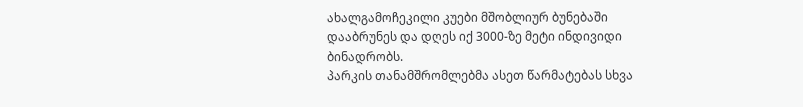ახალგამოჩეკილი კუები მშობლიურ ბუნებაში დააბრუნეს და დღეს იქ 3000-ზე მეტი ინდივიდი ბინადრობს.
პარკის თანამშრომლებმა ასეთ წარმატებას სხვა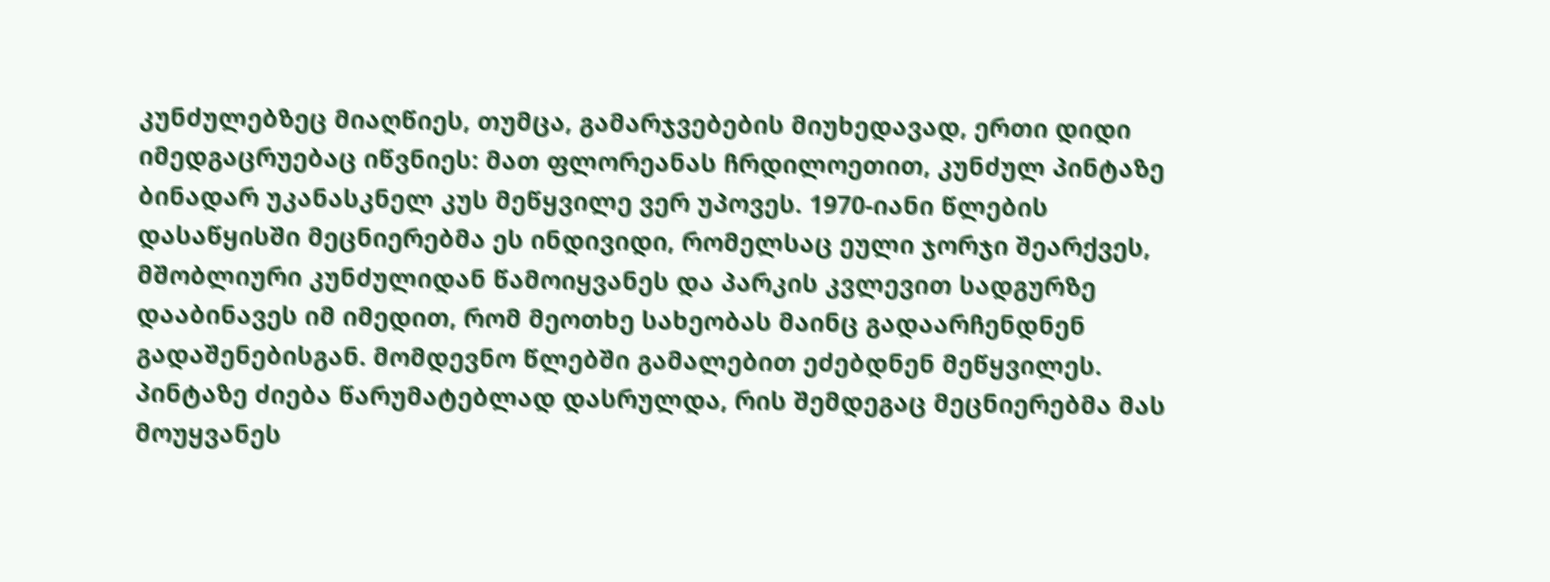კუნძულებზეც მიაღწიეს, თუმცა, გამარჯვებების მიუხედავად, ერთი დიდი იმედგაცრუებაც იწვნიეს: მათ ფლორეანას ჩრდილოეთით, კუნძულ პინტაზე ბინადარ უკანასკნელ კუს მეწყვილე ვერ უპოვეს. 1970-იანი წლების დასაწყისში მეცნიერებმა ეს ინდივიდი, რომელსაც ეული ჯორჯი შეარქვეს, მშობლიური კუნძულიდან წამოიყვანეს და პარკის კვლევით სადგურზე დააბინავეს იმ იმედით, რომ მეოთხე სახეობას მაინც გადაარჩენდნენ გადაშენებისგან. მომდევნო წლებში გამალებით ეძებდნენ მეწყვილეს. პინტაზე ძიება წარუმატებლად დასრულდა, რის შემდეგაც მეცნიერებმა მას მოუყვანეს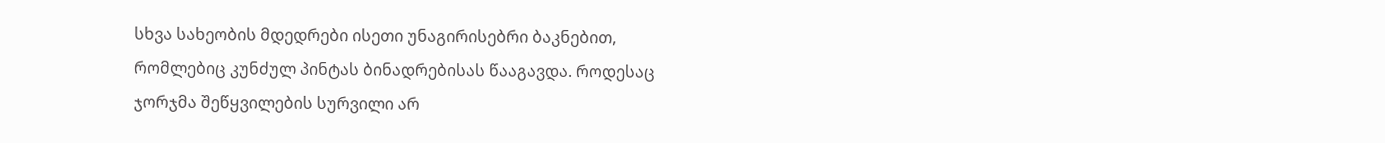სხვა სახეობის მდედრები ისეთი უნაგირისებრი ბაკნებით, რომლებიც კუნძულ პინტას ბინადრებისას წააგავდა. როდესაც ჯორჯმა შეწყვილების სურვილი არ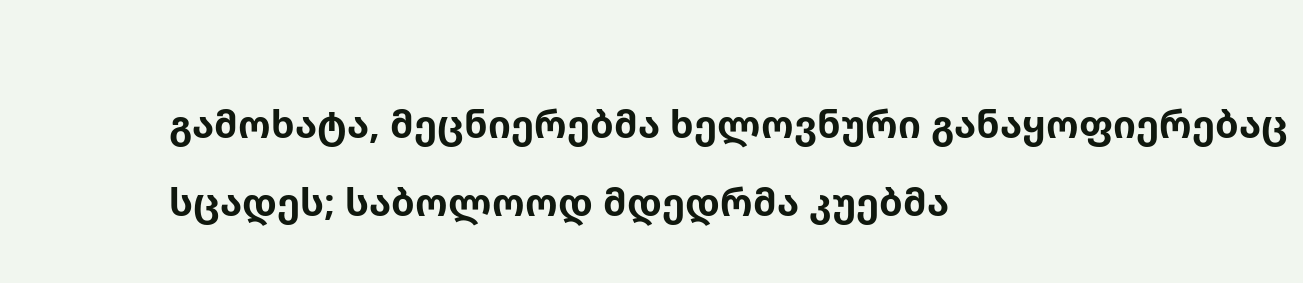გამოხატა, მეცნიერებმა ხელოვნური განაყოფიერებაც სცადეს; საბოლოოდ მდედრმა კუებმა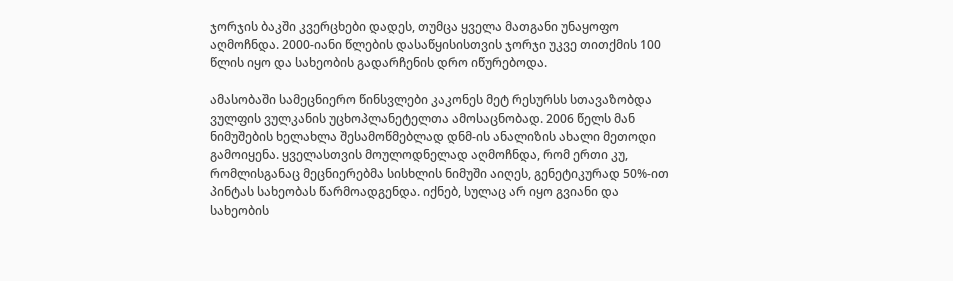ჯორჯის ბაკში კვერცხები დადეს, თუმცა ყველა მათგანი უნაყოფო აღმოჩნდა. 2000-იანი წლების დასაწყისისთვის ჯორჯი უკვე თითქმის 100 წლის იყო და სახეობის გადარჩენის დრო იწურებოდა.

ამასობაში სამეცნიერო წინსვლები კაკონეს მეტ რესურსს სთავაზობდა ვულფის ვულკანის უცხოპლანეტელთა ამოსაცნობად. 2006 წელს მან ნიმუშების ხელახლა შესამოწმებლად დნმ-ის ანალიზის ახალი მეთოდი გამოიყენა. ყველასთვის მოულოდნელად აღმოჩნდა, რომ ერთი კუ, რომლისგანაც მეცნიერებმა სისხლის ნიმუში აიღეს, გენეტიკურად 50%-ით პინტას სახეობას წარმოადგენდა. იქნებ, სულაც არ იყო გვიანი და სახეობის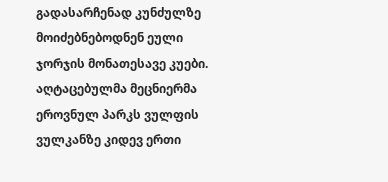გადასარჩენად კუნძულზე მოიძებნებოდნენ ეული ჯორჯის მონათესავე კუები. აღტაცებულმა მეცნიერმა ეროვნულ პარკს ვულფის ვულკანზე კიდევ ერთი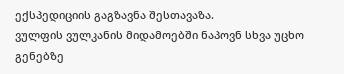ექსპედიციის გაგზავნა შესთავაზა.
ვულფის ვულკანის მიდამოებში ნაპოვნ სხვა უცხო გენებზე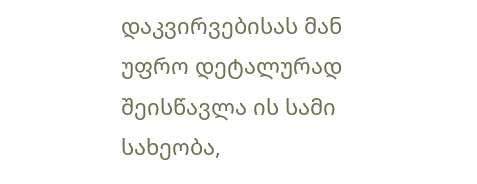დაკვირვებისას მან უფრო დეტალურად შეისწავლა ის სამი სახეობა,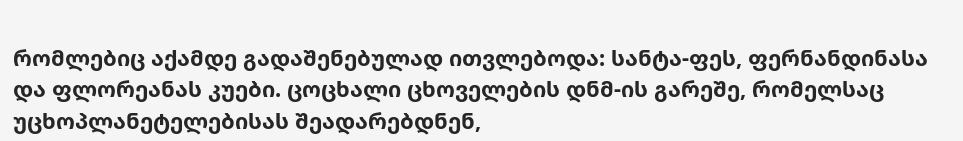რომლებიც აქამდე გადაშენებულად ითვლებოდა: სანტა-ფეს, ფერნანდინასა და ფლორეანას კუები. ცოცხალი ცხოველების დნმ-ის გარეშე, რომელსაც უცხოპლანეტელებისას შეადარებდნენ,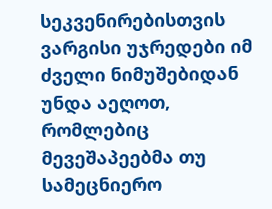სეკვენირებისთვის ვარგისი უჯრედები იმ ძველი ნიმუშებიდან უნდა აეღოთ, რომლებიც მევეშაპეებმა თუ სამეცნიერო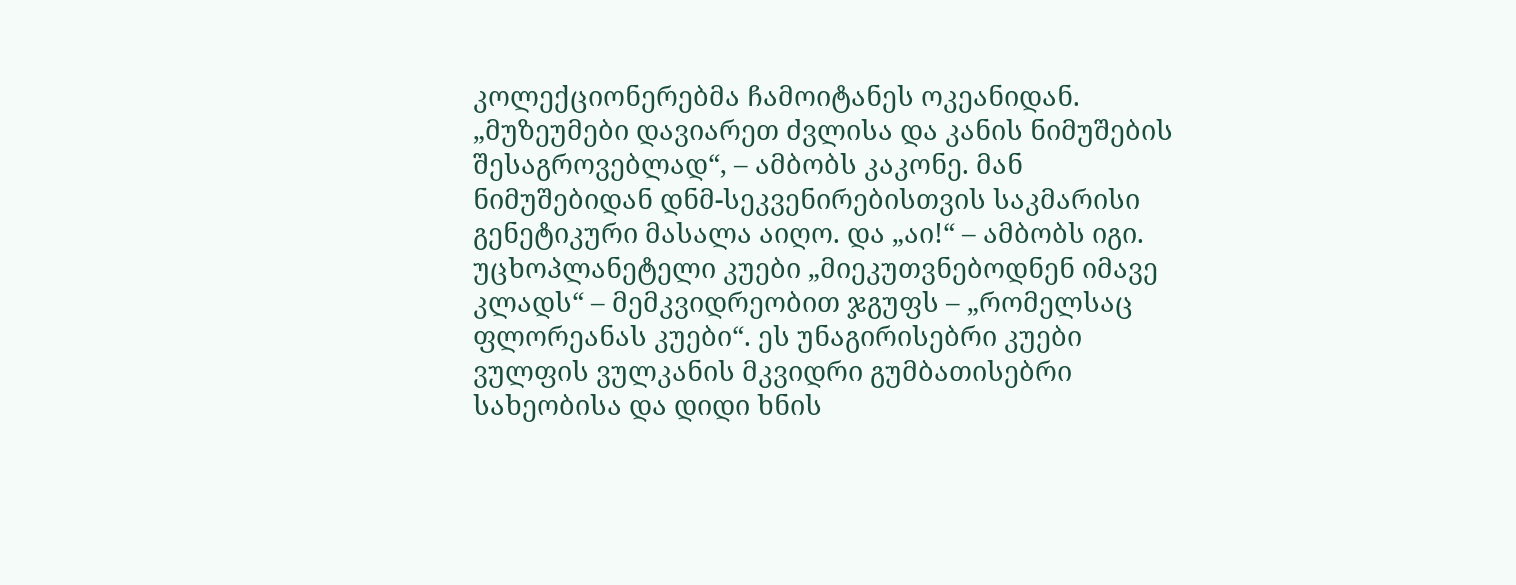კოლექციონერებმა ჩამოიტანეს ოკეანიდან. „მუზეუმები დავიარეთ ძვლისა და კანის ნიმუშების შესაგროვებლად“, – ამბობს კაკონე. მან ნიმუშებიდან დნმ-სეკვენირებისთვის საკმარისი გენეტიკური მასალა აიღო. და „აი!“ – ამბობს იგი. უცხოპლანეტელი კუები „მიეკუთვნებოდნენ იმავე კლადს“ – მემკვიდრეობით ჯგუფს – „რომელსაც ფლორეანას კუები“. ეს უნაგირისებრი კუები ვულფის ვულკანის მკვიდრი გუმბათისებრი სახეობისა და დიდი ხნის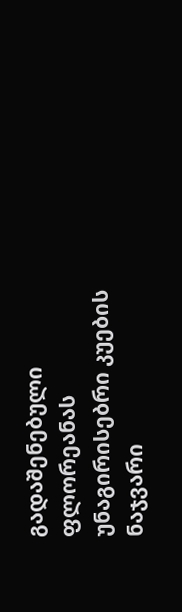გადაშენებული ფლორეანას უნაგირისებრი კუების ნაჯვარი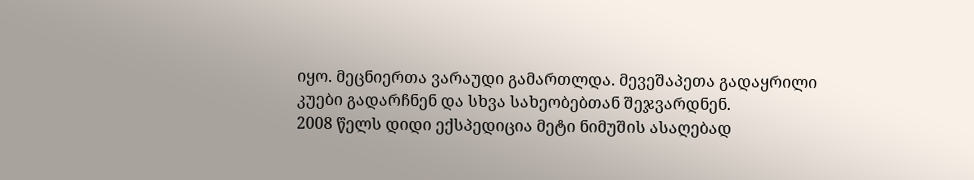იყო. მეცნიერთა ვარაუდი გამართლდა. მევეშაპეთა გადაყრილი კუები გადარჩნენ და სხვა სახეობებთან შეჯვარდნენ.
2008 წელს დიდი ექსპედიცია მეტი ნიმუშის ასაღებად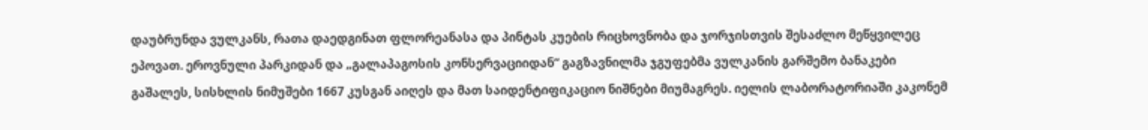დაუბრუნდა ვულკანს, რათა დაედგინათ ფლორეანასა და პინტას კუების რიცხოვნობა და ჯორჯისთვის შესაძლო მეწყვილეც ეპოვათ. ეროვნული პარკიდან და „გალაპაგოსის კონსერვაციიდან“ გაგზავნილმა ჯგუფებმა ვულკანის გარშემო ბანაკები გაშალეს, სისხლის ნიმუშები 1667 კუსგან აიღეს და მათ საიდენტიფიკაციო ნიშნები მიუმაგრეს. იელის ლაბორატორიაში კაკონემ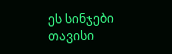ეს სინჯები თავისი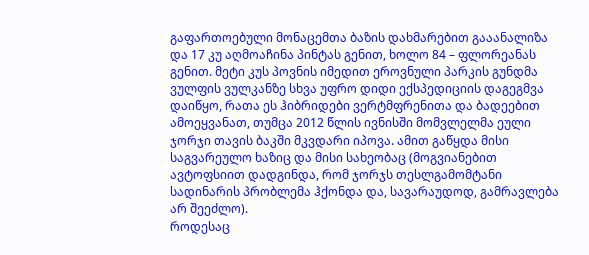გაფართოებული მონაცემთა ბაზის დახმარებით გააანალიზა და 17 კუ აღმოაჩინა პინტას გენით, ხოლო 84 – ფლორეანას გენით. მეტი კუს პოვნის იმედით ეროვნული პარკის გუნდმა ვულფის ვულკანზე სხვა უფრო დიდი ექსპედიციის დაგეგმვა დაიწყო, რათა ეს ჰიბრიდები ვერტმფრენითა და ბადეებით ამოეყვანათ, თუმცა 2012 წლის ივნისში მომვლელმა ეული ჯორჯი თავის ბაკში მკვდარი იპოვა. ამით გაწყდა მისი საგვარეულო ხაზიც და მისი სახეობაც (მოგვიანებით ავტოფსიით დადგინდა, რომ ჯორჯს თესლგამომტანი სადინარის პრობლემა ჰქონდა და, სავარაუდოდ, გამრავლება არ შეეძლო).
როდესაც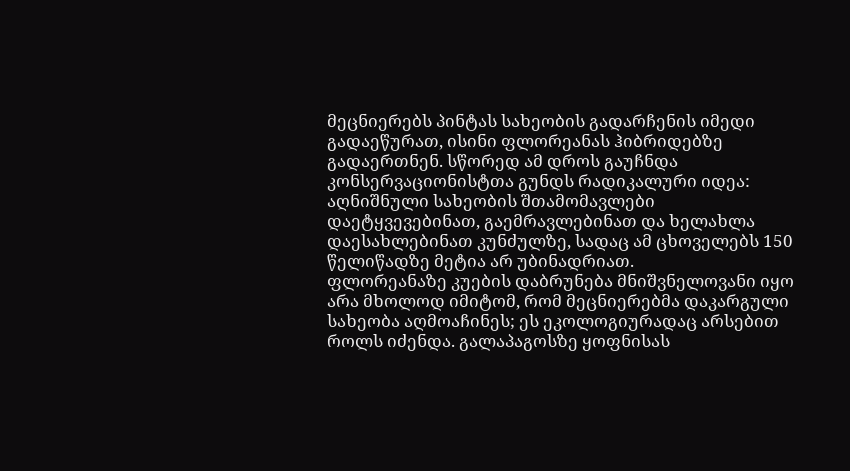მეცნიერებს პინტას სახეობის გადარჩენის იმედი გადაეწურათ, ისინი ფლორეანას ჰიბრიდებზე გადაერთნენ. სწორედ ამ დროს გაუჩნდა კონსერვაციონისტთა გუნდს რადიკალური იდეა: აღნიშნული სახეობის შთამომავლები დაეტყვევებინათ, გაემრავლებინათ და ხელახლა დაესახლებინათ კუნძულზე, სადაც ამ ცხოველებს 150 წელიწადზე მეტია არ უბინადრიათ.
ფლორეანაზე კუების დაბრუნება მნიშვნელოვანი იყო არა მხოლოდ იმიტომ, რომ მეცნიერებმა დაკარგული სახეობა აღმოაჩინეს; ეს ეკოლოგიურადაც არსებით როლს იძენდა. გალაპაგოსზე ყოფნისას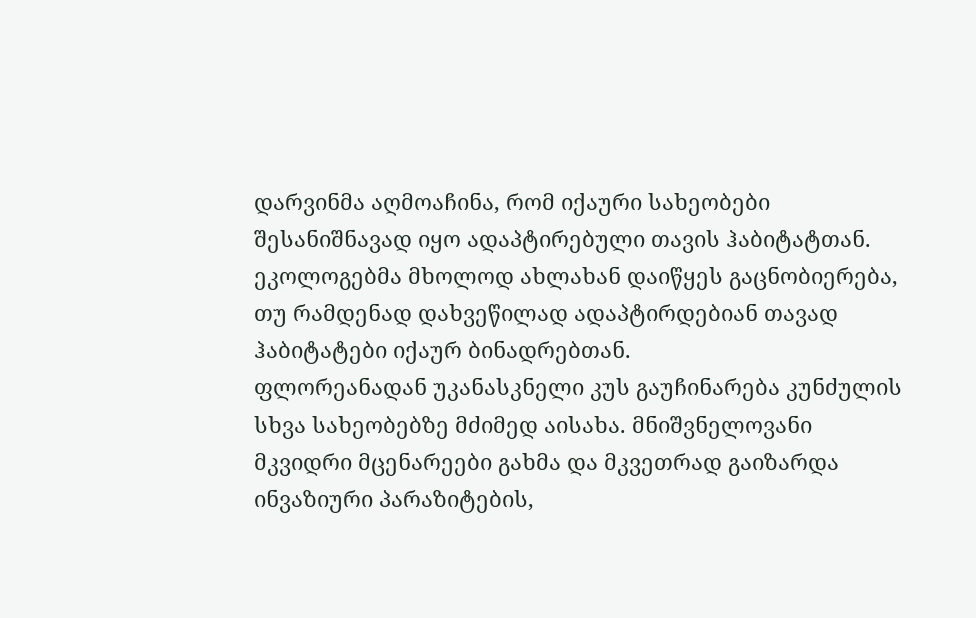დარვინმა აღმოაჩინა, რომ იქაური სახეობები შესანიშნავად იყო ადაპტირებული თავის ჰაბიტატთან. ეკოლოგებმა მხოლოდ ახლახან დაიწყეს გაცნობიერება, თუ რამდენად დახვეწილად ადაპტირდებიან თავად ჰაბიტატები იქაურ ბინადრებთან.
ფლორეანადან უკანასკნელი კუს გაუჩინარება კუნძულის სხვა სახეობებზე მძიმედ აისახა. მნიშვნელოვანი მკვიდრი მცენარეები გახმა და მკვეთრად გაიზარდა ინვაზიური პარაზიტების,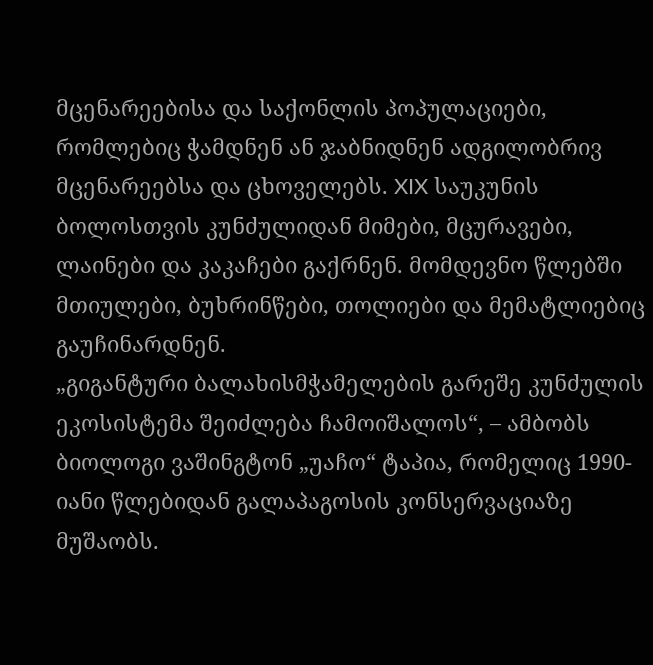მცენარეებისა და საქონლის პოპულაციები, რომლებიც ჭამდნენ ან ჯაბნიდნენ ადგილობრივ მცენარეებსა და ცხოველებს. XIX საუკუნის ბოლოსთვის კუნძულიდან მიმები, მცურავები, ლაინები და კაკაჩები გაქრნენ. მომდევნო წლებში მთიულები, ბუხრინწები, თოლიები და მემატლიებიც გაუჩინარდნენ.
„გიგანტური ბალახისმჭამელების გარეშე კუნძულის ეკოსისტემა შეიძლება ჩამოიშალოს“, – ამბობს ბიოლოგი ვაშინგტონ „უაჩო“ ტაპია, რომელიც 1990-იანი წლებიდან გალაპაგოსის კონსერვაციაზე მუშაობს.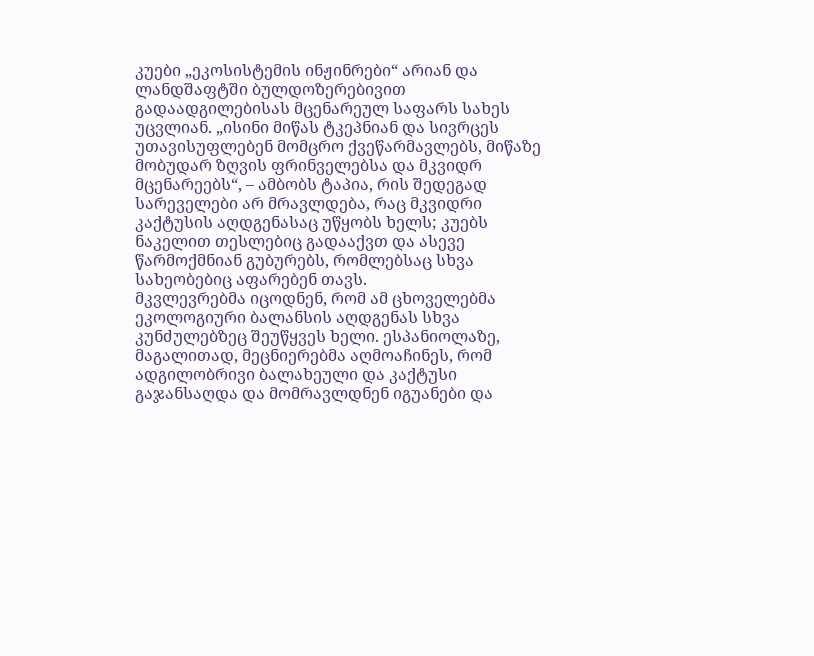კუები „ეკოსისტემის ინჟინრები“ არიან და ლანდშაფტში ბულდოზერებივით გადაადგილებისას მცენარეულ საფარს სახეს უცვლიან. „ისინი მიწას ტკეპნიან და სივრცეს უთავისუფლებენ მომცრო ქვეწარმავლებს, მიწაზე მობუდარ ზღვის ფრინველებსა და მკვიდრ მცენარეებს“, – ამბობს ტაპია, რის შედეგად სარეველები არ მრავლდება, რაც მკვიდრი კაქტუსის აღდგენასაც უწყობს ხელს; კუებს ნაკელით თესლებიც გადააქვთ და ასევე წარმოქმნიან გუბურებს, რომლებსაც სხვა სახეობებიც აფარებენ თავს.
მკვლევრებმა იცოდნენ, რომ ამ ცხოველებმა ეკოლოგიური ბალანსის აღდგენას სხვა კუნძულებზეც შეუწყვეს ხელი. ესპანიოლაზე, მაგალითად, მეცნიერებმა აღმოაჩინეს, რომ ადგილობრივი ბალახეული და კაქტუსი გაჯანსაღდა და მომრავლდნენ იგუანები და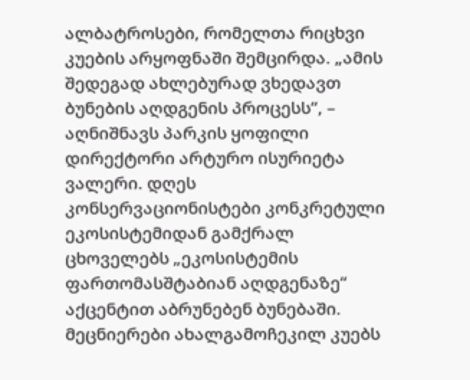ალბატროსები, რომელთა რიცხვი კუების არყოფნაში შემცირდა. „ამის შედეგად ახლებურად ვხედავთ ბუნების აღდგენის პროცესს“, – აღნიშნავს პარკის ყოფილი დირექტორი არტურო ისურიეტა ვალერი. დღეს კონსერვაციონისტები კონკრეტული ეკოსისტემიდან გამქრალ ცხოველებს „ეკოსისტემის ფართომასშტაბიან აღდგენაზე“ აქცენტით აბრუნებენ ბუნებაში.
მეცნიერები ახალგამოჩეკილ კუებს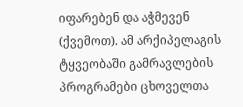იფარებენ და აჭმევენ (ქვემოთ). ამ არქიპელაგის ტყვეობაში გამრავლების პროგრამები ცხოველთა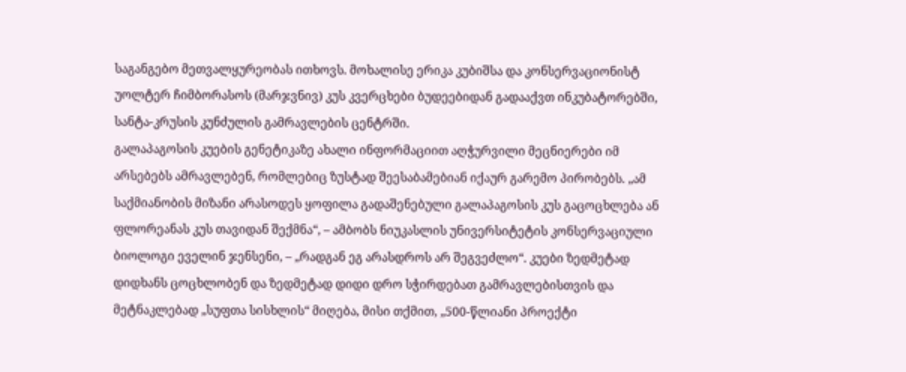საგანგებო მეთვალყურეობას ითხოვს. მოხალისე ერიკა კუბიშსა და კონსერვაციონისტ უოლტერ ჩიმბორასოს (მარჯვნივ) კუს კვერცხები ბუდეებიდან გადააქვთ ინკუბატორებში, სანტა-კრუსის კუნძულის გამრავლების ცენტრში.
გალაპაგოსის კუების გენეტიკაზე ახალი ინფორმაციით აღჭურვილი მეცნიერები იმ არსებებს ამრავლებენ, რომლებიც ზუსტად შეესაბამებიან იქაურ გარემო პირობებს. „ამ საქმიანობის მიზანი არასოდეს ყოფილა გადაშენებული გალაპაგოსის კუს გაცოცხლება ან ფლორეანას კუს თავიდან შექმნა“, – ამბობს ნიუკასლის უნივერსიტეტის კონსერვაციული ბიოლოგი ეველინ ჯენსენი, – „რადგან ეგ არასდროს არ შეგვეძლო“. კუები ზედმეტად დიდხანს ცოცხლობენ და ზედმეტად დიდი დრო სჭირდებათ გამრავლებისთვის და მეტნაკლებად „სუფთა სისხლის“ მიღება, მისი თქმით, „500-წლიანი პროექტი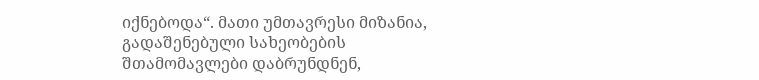იქნებოდა“. მათი უმთავრესი მიზანია, გადაშენებული სახეობების შთამომავლები დაბრუნდნენ,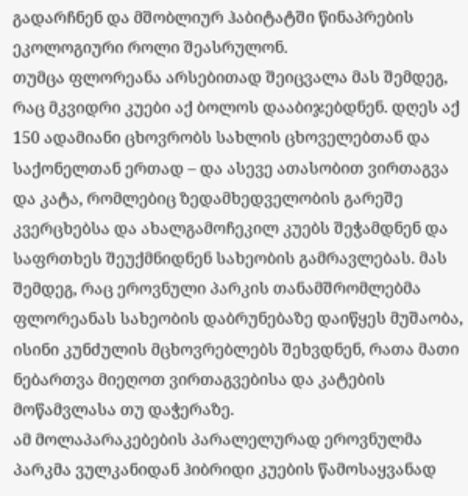გადარჩნენ და მშობლიურ ჰაბიტატში წინაპრების ეკოლოგიური როლი შეასრულონ.
თუმცა ფლორეანა არსებითად შეიცვალა მას შემდეგ, რაც მკვიდრი კუები აქ ბოლოს დააბიჯებდნენ. დღეს აქ 150 ადამიანი ცხოვრობს სახლის ცხოველებთან და საქონელთან ერთად – და ასევე ათასობით ვირთაგვა და კატა, რომლებიც ზედამხედველობის გარეშე კვერცხებსა და ახალგამოჩეკილ კუებს შეჭამდნენ და საფრთხეს შეუქმნიდნენ სახეობის გამრავლებას. მას შემდეგ, რაც ეროვნული პარკის თანამშრომლებმა ფლორეანას სახეობის დაბრუნებაზე დაიწყეს მუშაობა, ისინი კუნძულის მცხოვრებლებს შეხვდნენ, რათა მათი ნებართვა მიეღოთ ვირთაგვებისა და კატების მოწამვლასა თუ დაჭერაზე.
ამ მოლაპარაკებების პარალელურად ეროვნულმა პარკმა ვულკანიდან ჰიბრიდი კუების წამოსაყვანად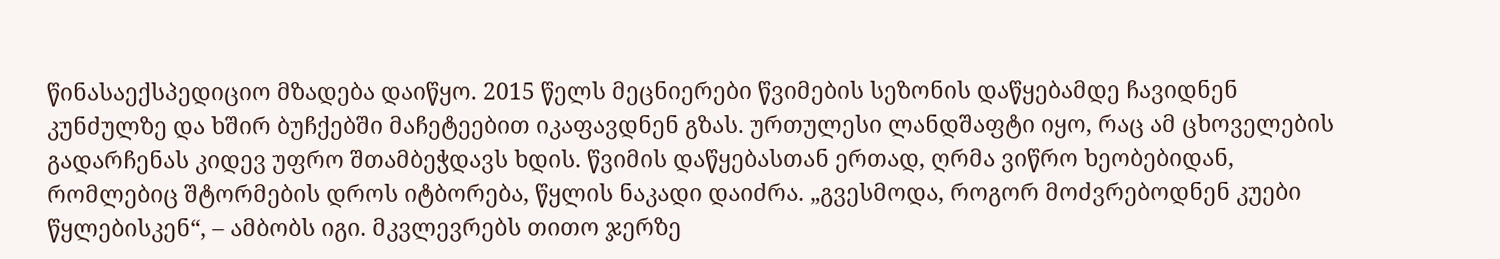წინასაექსპედიციო მზადება დაიწყო. 2015 წელს მეცნიერები წვიმების სეზონის დაწყებამდე ჩავიდნენ კუნძულზე და ხშირ ბუჩქებში მაჩეტეებით იკაფავდნენ გზას. ურთულესი ლანდშაფტი იყო, რაც ამ ცხოველების გადარჩენას კიდევ უფრო შთამბეჭდავს ხდის. წვიმის დაწყებასთან ერთად, ღრმა ვიწრო ხეობებიდან, რომლებიც შტორმების დროს იტბორება, წყლის ნაკადი დაიძრა. „გვესმოდა, როგორ მოძვრებოდნენ კუები წყლებისკენ“, – ამბობს იგი. მკვლევრებს თითო ჯერზე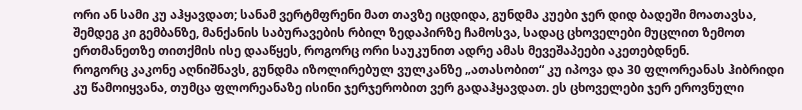ორი ან სამი კუ აჰყავდათ; სანამ ვერტმფრენი მათ თავზე იცდიდა, გუნდმა კუები ჯერ დიდ ბადეში მოათავსა, შემდეგ კი გემბანზე, მანქანის საბურავების რბილ ზედაპირზე ჩამოსვა, სადაც ცხოველები მუცლით ზემოთ ერთმანეთზე თითქმის ისე დააწყეს, როგორც ორი საუკუნით ადრე ამას მევეშაპეები აკეთებდნენ.
როგორც კაკონე აღნიშნავს, გუნდმა იზოლირებულ ვულკანზე „ათასობით“ კუ იპოვა და 30 ფლორეანას ჰიბრიდი კუ წამოიყვანა, თუმცა ფლორეანაზე ისინი ჯერჯერობით ვერ გადაჰყავდათ. ეს ცხოველები ჯერ ეროვნული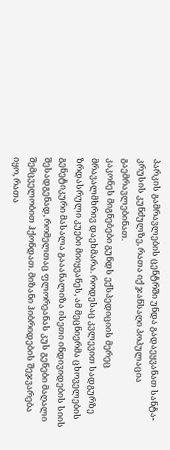პარკის გამრავლების ცენტრში უნდა გადაეყვანათ სანტა-კრუსის კუნძულზე, რათა იქ ჯანსაღი პოპულაცია გაემრავლებინათ.
კაკონეს მიგნებები გუნდს ექსპედიციის მერეც მრავალმხრივ დაეხმარა. როდესაც კვლევით სადგურზე ზრდასრული კუები მიიყვანეს, ამ მეცნიერმა ცხოველების გენეტიკური მასალა გააანალიზა ისეთი ინდივიდების სიის შესადგენად, რომელთაც ფლორეანას კუს გენები მაღალი შემცველობით ჰქონდათ. მიზანი ჰიბრიდების შეჯვარება იყო, რათა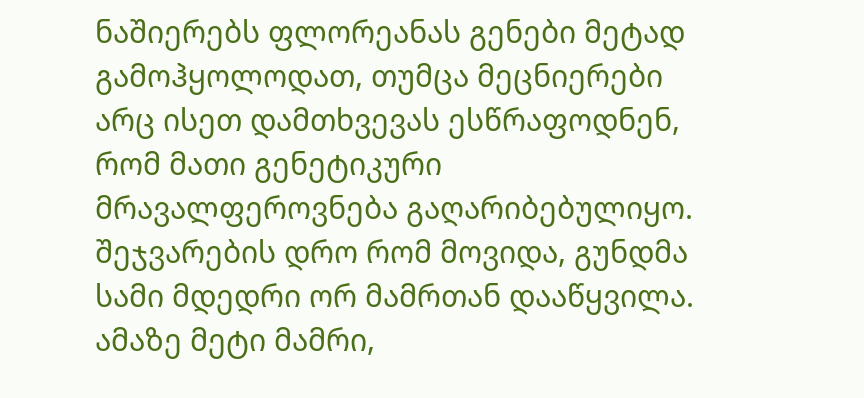ნაშიერებს ფლორეანას გენები მეტად გამოჰყოლოდათ, თუმცა მეცნიერები არც ისეთ დამთხვევას ესწრაფოდნენ, რომ მათი გენეტიკური მრავალფეროვნება გაღარიბებულიყო.
შეჯვარების დრო რომ მოვიდა, გუნდმა სამი მდედრი ორ მამრთან დააწყვილა. ამაზე მეტი მამრი,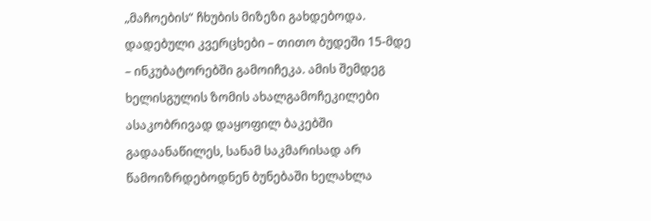„მაჩოების“ ჩხუბის მიზეზი გახდებოდა. დადებული კვერცხები – თითო ბუდეში 15-მდე – ინკუბატორებში გამოიჩეკა. ამის შემდეგ ხელისგულის ზომის ახალგამოჩეკილები ასაკობრივად დაყოფილ ბაკებში გადაანაწილეს, სანამ საკმარისად არ წამოიზრდებოდნენ ბუნებაში ხელახლა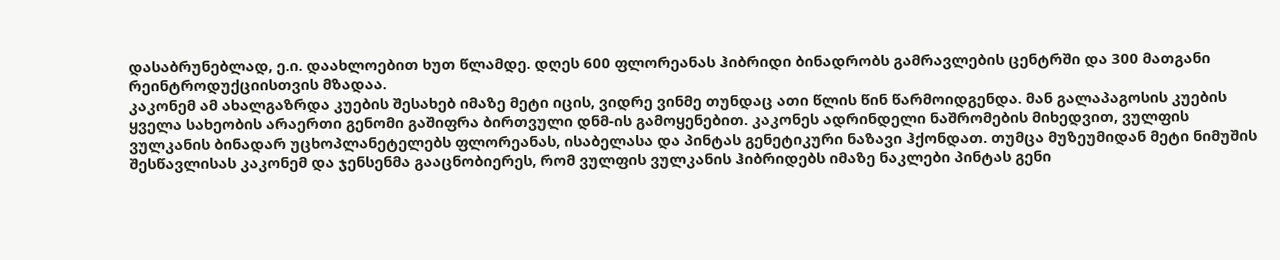დასაბრუნებლად, ე.ი. დაახლოებით ხუთ წლამდე. დღეს 600 ფლორეანას ჰიბრიდი ბინადრობს გამრავლების ცენტრში და 300 მათგანი რეინტროდუქციისთვის მზადაა.
კაკონემ ამ ახალგაზრდა კუების შესახებ იმაზე მეტი იცის, ვიდრე ვინმე თუნდაც ათი წლის წინ წარმოიდგენდა. მან გალაპაგოსის კუების ყველა სახეობის არაერთი გენომი გაშიფრა ბირთვული დნმ-ის გამოყენებით. კაკონეს ადრინდელი ნაშრომების მიხედვით, ვულფის ვულკანის ბინადარ უცხოპლანეტელებს ფლორეანას, ისაბელასა და პინტას გენეტიკური ნაზავი ჰქონდათ. თუმცა მუზეუმიდან მეტი ნიმუშის შესწავლისას კაკონემ და ჯენსენმა გააცნობიერეს, რომ ვულფის ვულკანის ჰიბრიდებს იმაზე ნაკლები პინტას გენი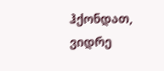ჰქონდათ, ვიდრე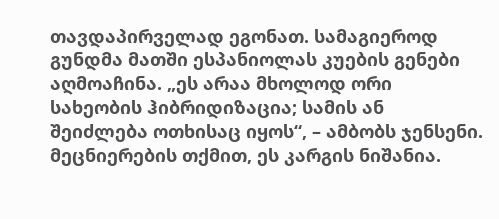თავდაპირველად ეგონათ. სამაგიეროდ გუნდმა მათში ესპანიოლას კუების გენები აღმოაჩინა. „ეს არაა მხოლოდ ორი სახეობის ჰიბრიდიზაცია; სამის ან შეიძლება ოთხისაც იყოს“, – ამბობს ჯენსენი. მეცნიერების თქმით, ეს კარგის ნიშანია.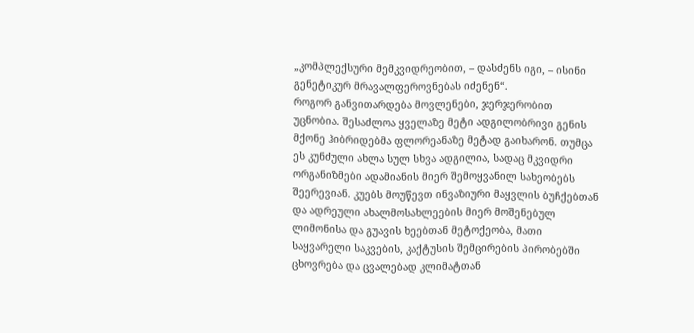„კომპლექსური მემკვიდრეობით, – დასძენს იგი, – ისინი გენეტიკურ მრავალფეროვნებას იძენენ“.
როგორ განვითარდება მოვლენები, ჯერჯერობით უცნობია. შესაძლოა ყველაზე მეტი ადგილობრივი გენის მქონე ჰიბრიდებმა ფლორეანაზე მეტად გაიხარონ. თუმცა ეს კუნძული ახლა სულ სხვა ადგილია, სადაც მკვიდრი ორგანიზმები ადამიანის მიერ შემოყვანილ სახეობებს შეერევიან. კუებს მოუწევთ ინვაზიური მაყვლის ბუჩქებთან და ადრეული ახალმოსახლეების მიერ მოშენებულ ლიმონისა და გუავის ხეებთან მეტოქეობა, მათი საყვარელი საკვების, კაქტუსის შემცირების პირობებში ცხოვრება და ცვალებად კლიმატთან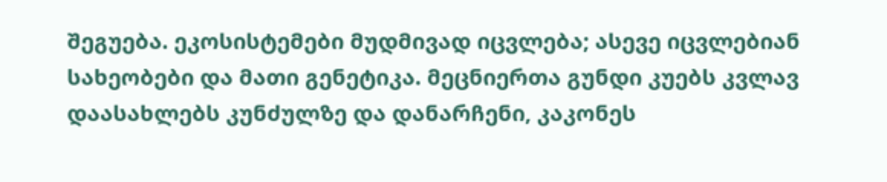შეგუება. ეკოსისტემები მუდმივად იცვლება; ასევე იცვლებიან სახეობები და მათი გენეტიკა. მეცნიერთა გუნდი კუებს კვლავ დაასახლებს კუნძულზე და დანარჩენი, კაკონეს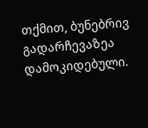თქმით, ბუნებრივ გადარჩევაზეა დამოკიდებული.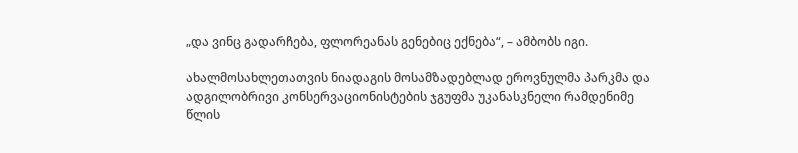„და ვინც გადარჩება, ფლორეანას გენებიც ექნება“, – ამბობს იგი.

ახალმოსახლეთათვის ნიადაგის მოსამზადებლად ეროვნულმა პარკმა და ადგილობრივი კონსერვაციონისტების ჯგუფმა უკანასკნელი რამდენიმე წლის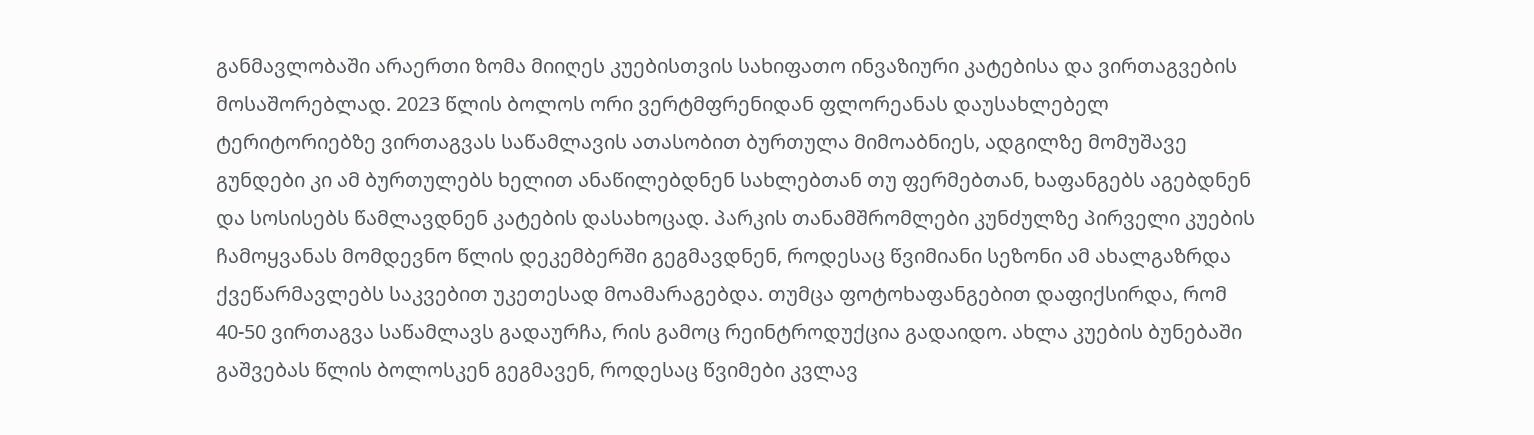განმავლობაში არაერთი ზომა მიიღეს კუებისთვის სახიფათო ინვაზიური კატებისა და ვირთაგვების მოსაშორებლად. 2023 წლის ბოლოს ორი ვერტმფრენიდან ფლორეანას დაუსახლებელ ტერიტორიებზე ვირთაგვას საწამლავის ათასობით ბურთულა მიმოაბნიეს, ადგილზე მომუშავე გუნდები კი ამ ბურთულებს ხელით ანაწილებდნენ სახლებთან თუ ფერმებთან, ხაფანგებს აგებდნენ და სოსისებს წამლავდნენ კატების დასახოცად. პარკის თანამშრომლები კუნძულზე პირველი კუების ჩამოყვანას მომდევნო წლის დეკემბერში გეგმავდნენ, როდესაც წვიმიანი სეზონი ამ ახალგაზრდა ქვეწარმავლებს საკვებით უკეთესად მოამარაგებდა. თუმცა ფოტოხაფანგებით დაფიქსირდა, რომ 40-50 ვირთაგვა საწამლავს გადაურჩა, რის გამოც რეინტროდუქცია გადაიდო. ახლა კუების ბუნებაში გაშვებას წლის ბოლოსკენ გეგმავენ, როდესაც წვიმები კვლავ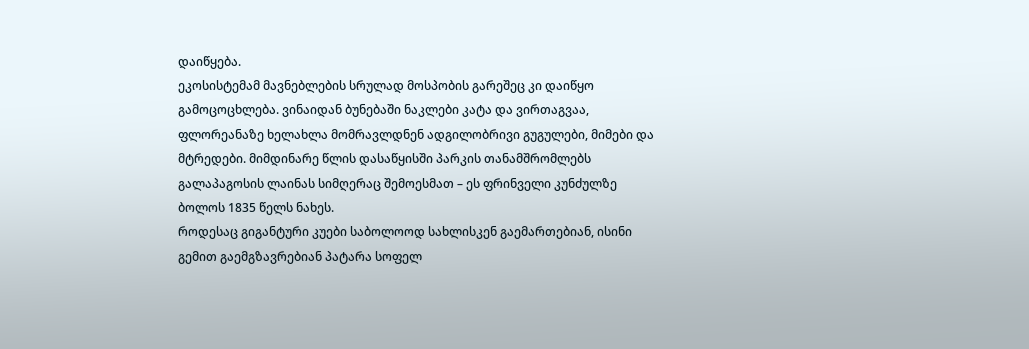დაიწყება.
ეკოსისტემამ მავნებლების სრულად მოსპობის გარეშეც კი დაიწყო გამოცოცხლება. ვინაიდან ბუნებაში ნაკლები კატა და ვირთაგვაა, ფლორეანაზე ხელახლა მომრავლდნენ ადგილობრივი გუგულები, მიმები და მტრედები. მიმდინარე წლის დასაწყისში პარკის თანამშრომლებს გალაპაგოსის ლაინას სიმღერაც შემოესმათ – ეს ფრინველი კუნძულზე ბოლოს 1835 წელს ნახეს.
როდესაც გიგანტური კუები საბოლოოდ სახლისკენ გაემართებიან, ისინი გემით გაემგზავრებიან პატარა სოფელ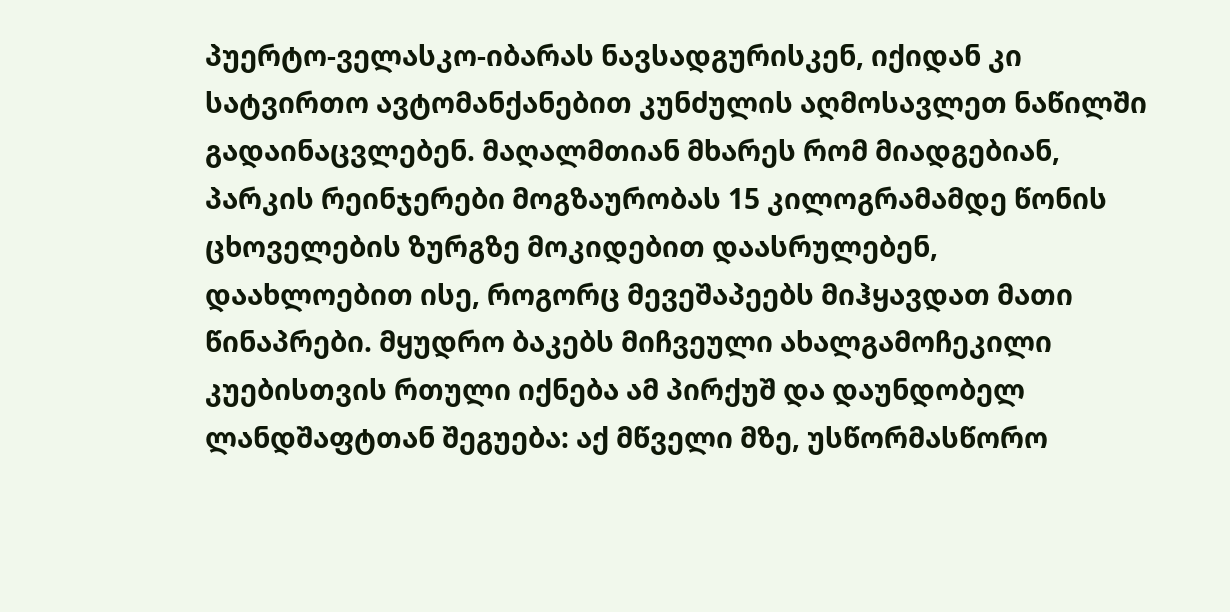პუერტო-ველასკო-იბარას ნავსადგურისკენ, იქიდან კი სატვირთო ავტომანქანებით კუნძულის აღმოსავლეთ ნაწილში გადაინაცვლებენ. მაღალმთიან მხარეს რომ მიადგებიან, პარკის რეინჯერები მოგზაურობას 15 კილოგრამამდე წონის ცხოველების ზურგზე მოკიდებით დაასრულებენ, დაახლოებით ისე, როგორც მევეშაპეებს მიჰყავდათ მათი წინაპრები. მყუდრო ბაკებს მიჩვეული ახალგამოჩეკილი კუებისთვის რთული იქნება ამ პირქუშ და დაუნდობელ ლანდშაფტთან შეგუება: აქ მწველი მზე, უსწორმასწორო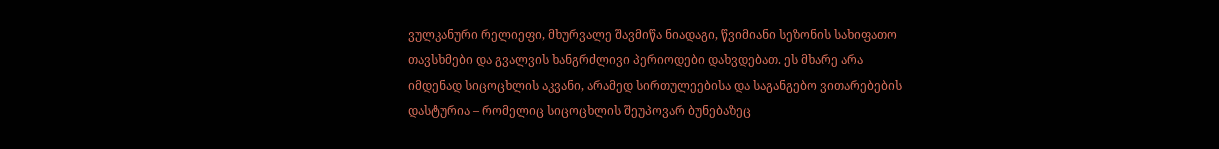ვულკანური რელიეფი, მხურვალე შავმიწა ნიადაგი, წვიმიანი სეზონის სახიფათო თავსხმები და გვალვის ხანგრძლივი პერიოდები დახვდებათ. ეს მხარე არა იმდენად სიცოცხლის აკვანი, არამედ სირთულეებისა და საგანგებო ვითარებების დასტურია – რომელიც სიცოცხლის შეუპოვარ ბუნებაზეც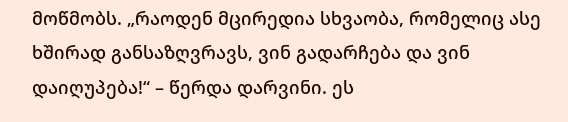მოწმობს. „რაოდენ მცირედია სხვაობა, რომელიც ასე ხშირად განსაზღვრავს, ვინ გადარჩება და ვინ დაიღუპება!“ – წერდა დარვინი. ეს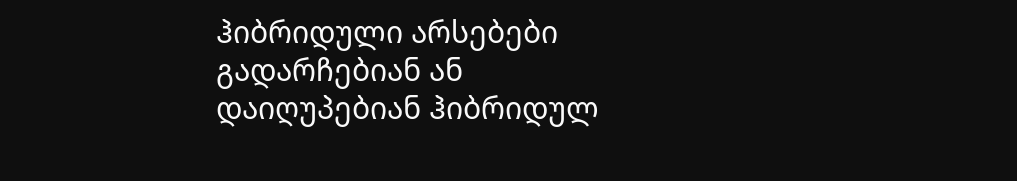ჰიბრიდული არსებები გადარჩებიან ან დაიღუპებიან ჰიბრიდულ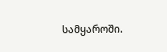სამყაროში.